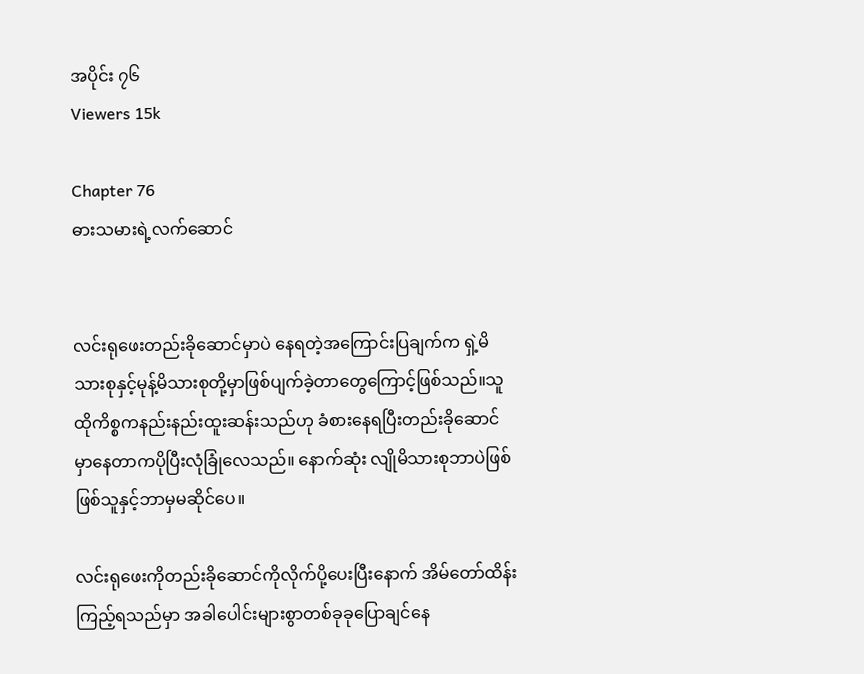အပိုင်း ၇၆
Viewers 15k

Chapter 76
ဓားသမားရဲ့လက်ဆောင်


လင်းရုဖေးတည်းခိုဆောင်မှာပဲ နေရတဲ့‌အကြောင်းပြချက်က ရှဲ့မိသားစုနှင့်မုန့်မိသားစုတို့မှာဖြစ်ပျက်ခဲ့တာတွေကြောင့်ဖြစ်သည်။သူ ထိုကိစ္စကနည်းနည်းထူးဆန်းသည်ဟု ခံစားနေရပြီးတည်းခိုဆောင်မှာနေတာကပိုပြီးလုံခြုံလေသည်။ နောက်ဆုံး လျိုမိသားစုဘာပဲဖြစ်ဖြစ်သူနှင့်ဘာမှမဆိုင်ပေ။

လင်းရုဖေးကိုတည်းခိုဆောင်ကိုလိုက်ပို့ပေးပြီးနောက် အိမ်တော်ထိန်းကြည့်ရသည်မှာ အခါပေါင်းများစွာတစ်ခုခုပြောချင်နေ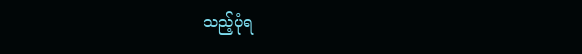သည့်ပုံရ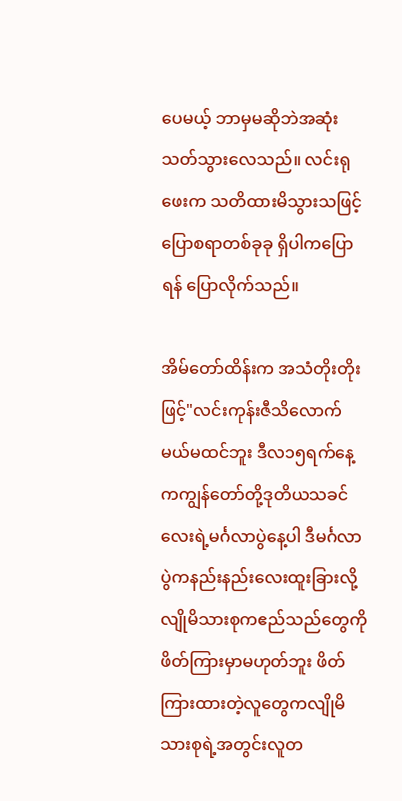ပေမယ့် ဘာမှမဆိုဘဲအဆုံးသတ်သွားလေသည်။ လင်းရုဖေးက သတိထားမိသွားသဖြင့် ပြောစရာတစ်ခုခု ရှိပါကပြောရန် ပြောလိုက်သည်။

အိမ်တော်ထိန်းက အသံတိုးတိုးဖြင့်"လင်းကုန်းဇီသိလောက်မယ်မထင်ဘူး ဒီလ၁၅ရက်နေ့ကကျွန်တော်တို့ဒုတိယသခင်လေးရဲ့မင်္ဂလာပွဲနေ့ပါ ဒီမင်္ဂလာပွဲကနည်းနည်းလေးထူးခြားလို့လျိုမိသားစုကဧည်သည်တွေကိုဖိတ်ကြားမှာမဟုတ်ဘူး ဖိတ်ကြားထားတဲ့လူ‌တွေကလျိုမိသားစုရဲ့အတွင်းလူတ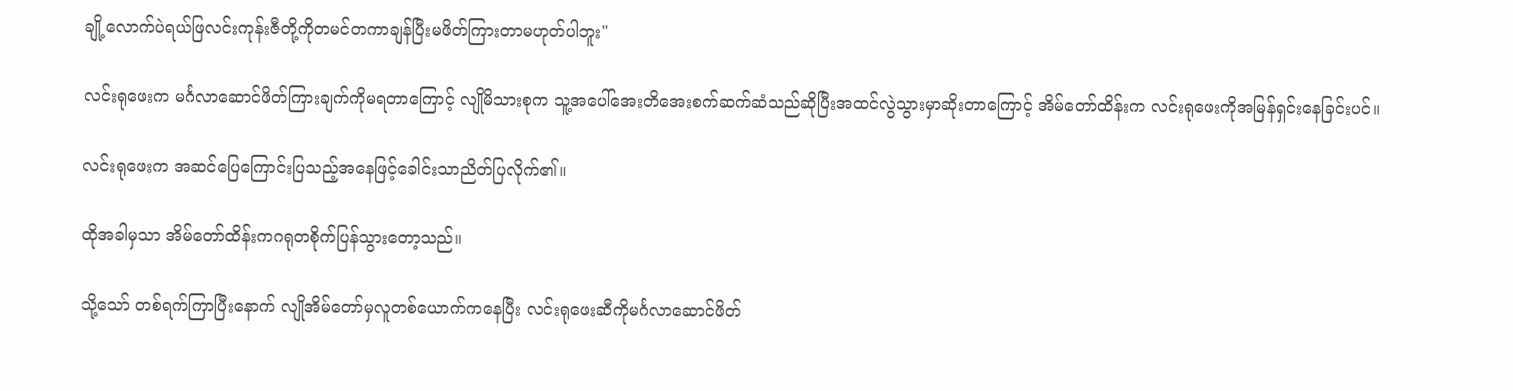ချို့လောက်ပဲရယ်ဖြလင်းကုန်းဇီတို့ကိုတမင်တကာချန်ပြီးမဖိတ်ကြားတာမဟုတ်ပါဘူး"

လင်းရုဖေးက မင်္ဂလာ‌ဆောင်ဖိတ်ကြားချက်ကိုမရတာကြောင့် လျိုမိသားစုက သူ့အပေါ်အေးတိအေးစက်ဆက်ဆံသည်ဆိုပြီးအထင်လွဲသွားမှာဆိုးတာကြောင့် အိမ်တော်ထိန်းက လင်းရုဖေးကိုအမြန်ရှင်းနေခြင်းပင်။

လင်းရုဖေးက အဆင်ပြေကြောင်းပြသည့်အနေဖြင့်ခေါင်းသာညိတ်ပြလိုက်၏။

ထိုအခါမှသာ အိမ်တော်ထိန်းကဂရုတစိုက်ပြန်သွားတော့သည်။

သို့သော် တစ်ရက်ကြာပြီးနောက် လျိုအိမ်တော်မှလူတစ်ယောက်ကနေပြီး လင်းရုဖေးဆီကိုမင်္ဂလာဆောင်ဖိတ်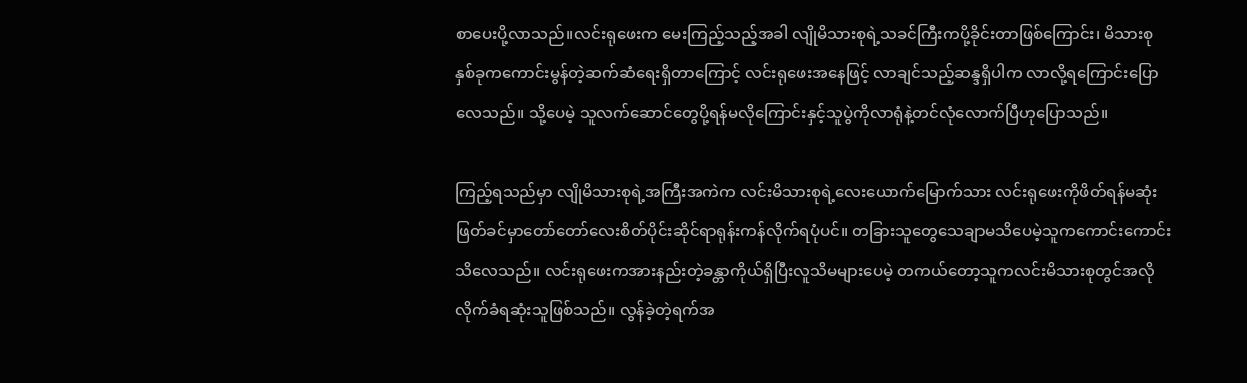စာပေးပို့လာသည်။လင်းရုဖေးက မေးကြည့်သည့်အခါ လျိုမိသားစုရဲ့သခင်ကြီးကပို့ခိုင်းတာဖြစ်ကြောင်း၊ မိသားစုနှစ်ခုကကောင်းမွန်တဲ့ဆက်ဆံရေးရှိတာကြောင့် လင်းရုဖေးအနေဖြင့် လာချင်သည့်ဆန္ဒရှိပါက လာလို့ရကြောင်းပြောလေသည်။ သို့ပေမဲ့ သူလက်ဆောင်တွေပို့ရန်မလိုကြောင်းနှင့်သူပွဲကိုလာရုံနဲ့တင်လုံလောက်ပြီဟုပြောသည်။

ကြည့်ရသည်မှာ လျိုမိသားစုရဲ့အကြီးအကဲက လင်းမိသားစုရဲ့လေးယောက်မြောက်သား လင်းရုဖေးကိုဖိတ်ရန်မဆုံးဖြတ်ခင်မှာတော်တော်လေးစိတ်ပိုင်းဆိုင်ရာရုန်းကန်လိုက်ရပုံပင်။ တခြားသူတွေသေချာမသိပေမဲ့သူကကောင်းကောင်းသိလေသည်။ လင်းရုဖေးကအားနည်းတဲ့ခန္တာကိုယ်ရှိပြီးလူသိမများပေမဲ့ တကယ်တော့သူကလင်းမိသားစုတွင်အလိုလိုက်ခံရဆုံးသူဖြစ်သည်။ လွန်ခဲ့တဲ့ရက်အ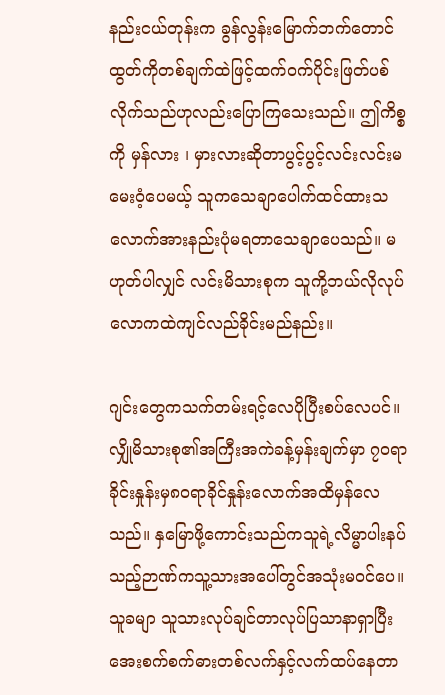နည်းငယ်တုန်းက ခွန်လွန်းမြောက်ဘက်တောင်ထွတ်ကိုတစ်ချက်ထဲဖြင့်ထက်၀က်ပိုင်းဖြတ်ပစ်လိုက်သည်ဟုလည်းပြောကြသေးသည်။ ဤကိစ္စကို မှန်လား ၊ မှားလားဆိုတာပွင့်ပွင့်လင်းလင်းမမေးဝံ့ပေမယ့် သူကသေချာပေါက်ထင်ထားသလောက်အားနည်းပုံမရတာသေချာပေသည်။ မဟုတ်ပါလျှင် လင်းမိသားစုက သူကို့ဘယ်လိုလုပ်လောကထဲကျင်လည်ခိုင်းမည်နည်း။

ဂျင်းတွေကသက်တမ်းရင့်လေပိုပြီးစပ်လေပင်။ လျှိုမိသားစု၏အကြီးအကဲခန့်မှန်းချက်မှာ ၇၀ရာခိုင်းနှုန်းမှ၈၀ရာခိုင်နှုန်းလောက်အထိမှန်လေသည်။ နှမြောဖို့ကောင်းသည်ကသူရဲ့လိမ္မာပါးနပ်သည့်ဉာဏ်ကသူ့သားအပေါ်တွင်အသုံးမ၀င်ပေ။ သူခမျာ သူသားလုပ်ချင်တာလုပ်ပြသာနာရှာပြီးအေးစက်စက်ဓားတစ်လက်နှင့်လက်ထပ်နေတာ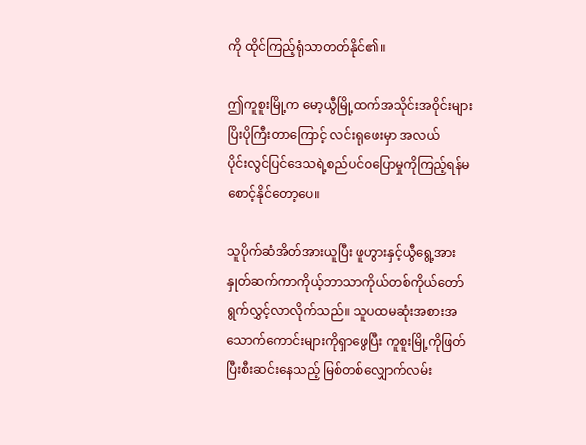ကို ထိုင်ကြည့်ရုံသာတတ်နိုင်၏။

ဤကူစူးမြို့က မော့ယွီမြို့ထက်အသိုင်းအဝိုင်းများပြိးပိုကြီးတာကြောင့် လင်းရုဖေးမှာ အလယ်ပိုင်း‌လွင်ပြင်ဒေသရဲ့စည်ပင်၀ပြောမှုကိုကြည့်ရန်မစောင့်နိုင်တော့ပေ။

သူပိုက်ဆံအိတ်အားယူပြီး ဖူဟွားနှင့်ယွီရွေ့အားနှုတ်ဆက်ကာကိုယ့်ဘာသာကိုယ်တစ်ကိုယ်တော်ရွက်လွှင့်လာလိုက်သည်။ သူပထမဆုံးအစားအသောက်ကောင်းများကိုရှာဖွေပြီး ကူစူးမြို့ကိုဖြတ်ပြီးစီးဆင်းနေသည့် မြစ်တစ်လျှောက်လမ်း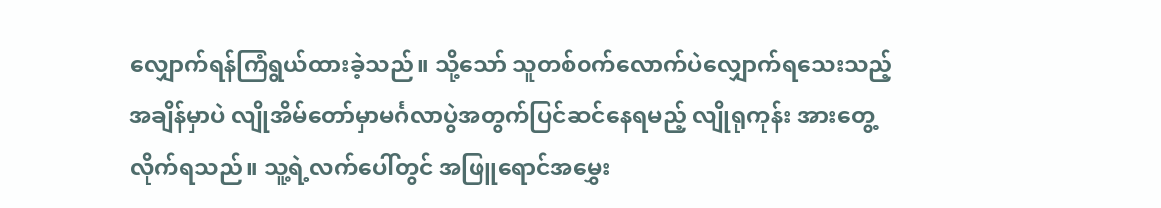လျှောက်ရန်ကြံရွယ်ထားခဲ့သည်။ သို့သော် သူတစ်၀က်လောက်ပဲလျှောက်ရသေးသည့်အချိန်မှာပဲ လျိုအိမ်တော်မှာမင်္ဂလာပွဲအတွက်ပြင်ဆင်နေရမည့် လျိုရုကုန်း အားတွေ့လိုက်ရသည်။ သူ့ရဲ့လက်ပေါ်တွင် အဖြူရောင်အမွှေး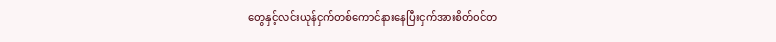တွေနှင့်လင်းယုန်ငှက်တစ်ကောင်နားနေပြီးငှက်အားစိတ်၀င်တ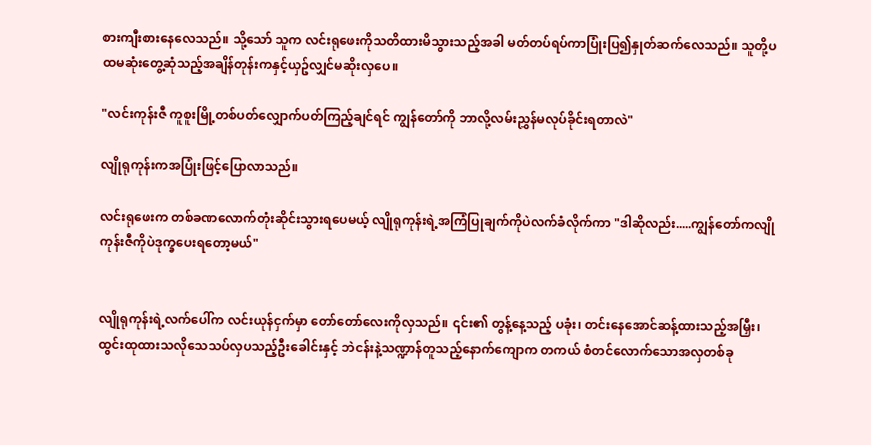စားကျီးစားနေလေသည်။ သို့သော် သူက လင်းရုဖေးကိုသတိထားမိသွားသည့်အခါ မတ်တပ်ရပ်ကာပြုံးပြ၍နှုတ်ဆက်လေသည်။ သူတို့ပထမဆုံးတွေ့ဆုံသည့်အချိန်တုန်းကနှင့်ယှဥ်လျှင်မဆိုးလှပေ။

"လင်းကုန်းဇီ ကူစူးမြို့တစ်ပတ်လျှောက်ပတ်ကြည့်ချင်ရင် ကျွန်တော်ကို ဘာလို့လမ်းညွှန်မလုပ်ခိုင်းရတာလဲ"

လျိုရုကုန်းကအပြုံးဖြင့်ပြောလာသည်။

လင်းရုဖေးက တစ်ခဏလောက်တုံးဆိုင်းသွားရပေမယ့် လျိုရုကုန်းရဲ့အကြံပြုချက်ကိုပဲလက်ခံလိုက်ကာ "ဒါဆိုလည်း.....ကျွန်တော်ကလျိုကုန်းဇီကိုပဲဒုက္ခပေးရတော့မယ်"


လျိုရုကုန်းရဲ့လက်ပေါ်က လင်းယုန်ငှက်မှာ တော်တော်လေးကိုလှသည်။ ၎င်း၏ တွန့်နေ့သည့် ပခုံး၊ တင်းနေအောင်ဆန့်ထားသည့်အမြှီး၊ ထွင်းထုထားသလိုသေသပ်လှပသည့်ဦးခေါင်းနှင့် ဘဲငန်းနဲ့သဏ္ဍာန်တူသည့်နောက်ကျောက တကယ် စံတင်လောက်သောအလှတစ်ခု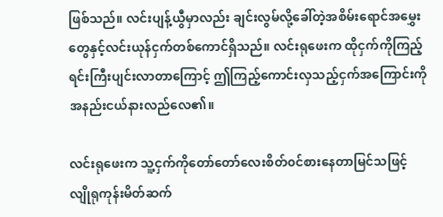ဖြစ်သည်။ လင်းပျန့်ယွီမှာလည်း ချင်းလွမ်လို့ခေါ်တဲ့အစိမ်းရောင်အမွှေးတွေနှင့်လင်းယုန်ငှက်တစ်ကောင်ရှိသည်။ လင်းရုဖေးက ထိုငှက်ကိုကြည့်ရင်းကြီးပျင်းလာတာကြောင့် ဤကြည့်ကောင်းလှသည့်ငှက်အကြောင်းကိုအနည်းငယ်နားလည်လေ၏။

လင်းရုဖေးက သူ့ငှက်ကိုတော်တော်လေးစိတ်၀င်စားနေတာမြင်သဖြင့် လျိုရုကုန်းမိတ်ဆက်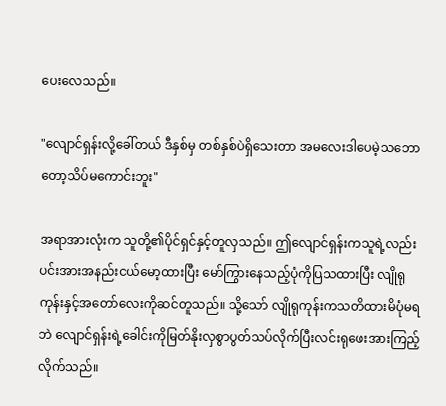ပေးလေသည်။

"လျောင်ရှန်းလို့ခေါ်တယ် ဒီနှစ်မှ တစ်နှစ်ပဲရှိသေးတာ အမလေးဒါပေမဲ့သဘောတော့သိပ်မကောင်းဘူး"

အရာအားလုံးက သူတို့၏ပိုင်ရှင်နှင့်တူလှသည်။ ဤလျောင်ရှန်းကသူရဲ့လည်းပင်းအားအနည်းငယ်မော့ထားပြီး မော်ကြွားနေသည့်ပုံကိုပြသထားပြီး လျိုရုကုန်းနှင့်အတော်လေးကိုဆင်တူသည်။ သို့သော် လျိုရုကုန်းကသတိထားမိပုံမရဘဲ လျောင်ရှန်းရဲ့ခေါင်းကိုမြတ်နိုးလှစွာပွတ်သပ်လိုက်ပြီးလင်းရုဖေးအားကြည့်လိုက်သည်။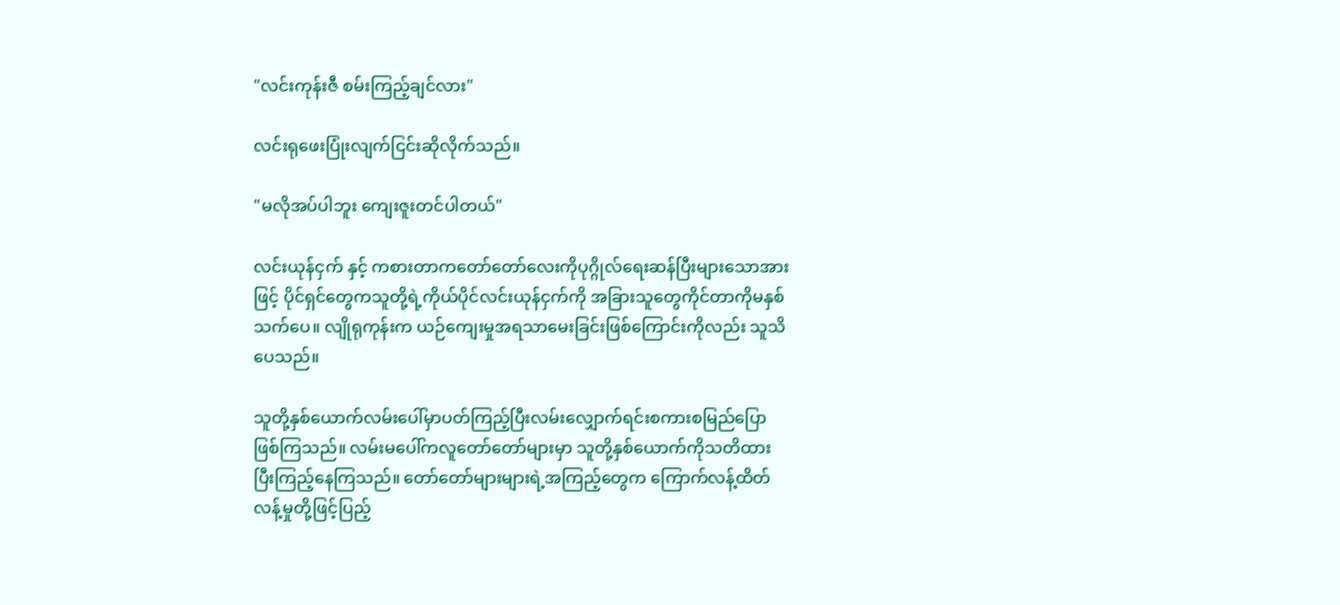"လင်းကုန်းဇီ စမ်းကြည့်ချင်လား"

လင်းရုဖေးပြုံးလျက်ငြင်းဆိုလိုက်သည်။

"မလိုအပ်ပါဘူး ကျေးဇူးတင်ပါတယ်"

လင်းယုန်ငှက် နှင့် ကစားတာကတော်တော်လေးကိုပုဂ္ဂိုလ်ရေးဆန်ပြီးများသောအားဖြင့် ပိုင်ရှင်တွေကသူတို့ရဲ့ကိုယ်ပိုင်လင်းယုန်ငှက်ကို အခြားသူတွေကိုင်တာကိုမနှစ်သက်ပေ။ လျိုရုကုန်းက ယဉ်ကျေးမှုအရသာမေးခြင်းဖြစ်ကြောင်းကိုလည်း သူသိပေသည်။

သူတို့နှစ်ယောက်လမ်းပေါ်မှာပတ်ကြည့်ပြီးလမ်းလျှောက်ရင်းစကားစမြည်ပြောဖြစ်ကြသည်။ လမ်းမ‌ပေါ်ကလူတော်တော်များမှာ သူတို့နှစ်ယောက်ကိုသတိထားပြီးကြည့်နေကြသည်။ တော်တော်များများရဲ့အကြည့်တွေက ကြောက်လန့်ထိတ်လန့်မှုတို့ဖြင့်ပြည့်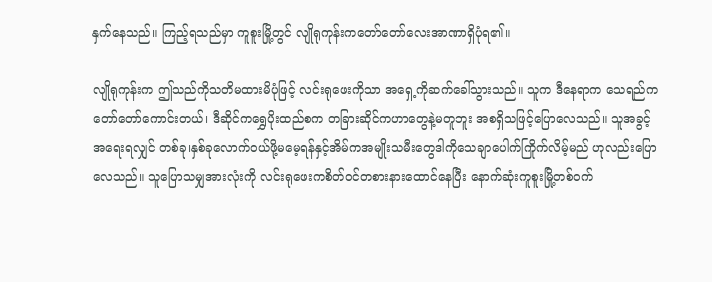နှက်နေသည်။ ကြည့်ရသည်မှာ ကူစူးမြို့တွင် လျိုရုကုန်းကတော်တော်လေးအာဏာရှိပုံရ၏။

လျိုရုကုန်းက ဤသည်ကိုသတိမထားမိပုံဖြင့် လင်းရုဖေးကိုသာ အရှေ့ကိုဆက်ခေါ်သွားသည်။ သူက ဒီနေရာက သေရည်ကတော်တော်ကောင်းတယ်၊ ဒီဆိုင်ကရွှေပိုးထည်စက တခြားဆိုင်ကဟာတွေနဲ့မတူဘူး အစရှိသဖြင့်ပြောလေသည်။ သူအခွင့်အရေးရလျှင် တစ်ခု၊နှစ်ခုလောက်၀ယ်ဖို့မမေ့ရန်နှင့်အိမ်ကအမျိုးသမီးတွေဒါကိုသေချာပေါက်ကြိုက်လိမ့်မည် ဟု‌လည်းပြောလေသည်။ သူပြောသမျှအားလုံးကို လင်းရုဖေးကစိတ်၀င်တစားနားထောင်နေပြီး နောက်ဆုံးကူစူးမြို့တစ်၀က်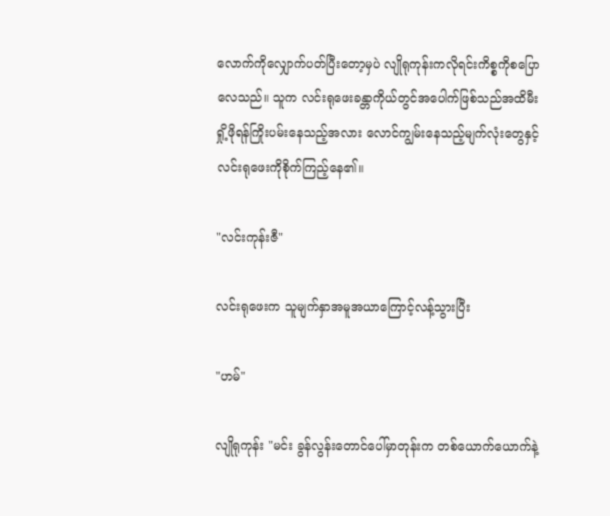လောက်ကိုလျှောက်ပတ်ပြီးတော့မှပဲ လျိုရုကုန်းကလိုရင်းကိစ္စကိုစပြောလေသည်။ သူက လင်းရုဖေးခန္တာကိုယ်တွင်အပေါက်ဖြစ်သည်အထိမီးရှို့ဖိုရန်ကြိုးပမ်းနေသည့်အလား လောင်ကျွမ်းနေသည့်မျက်လုံးတွေနှင့်လင်းရုဖေးကိုစိုက်ကြည့်နေ၏။

"လင်းကုန်းဇီ"

လင်းရုဖေးက သူမျက်နှာအမူအယာကြောင့်လန့်သွားပြီး

"ဟမ်"

လျိုရုကုန်း "မင်း ခွန်လွန်းတောင်ပေါ်မှာတုန်းက တစ်ယောက်ယောက်နဲ့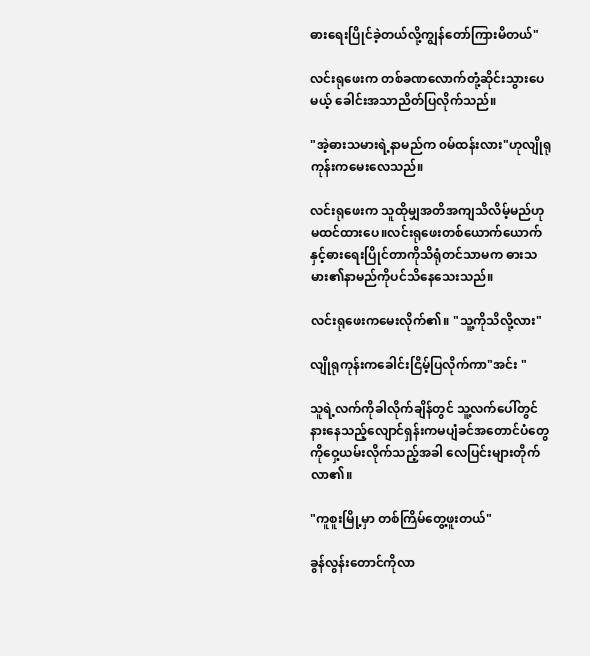ဓားရေးပြိုင်ခဲ့တယ်လို့ကျွန်တော်ကြားမိတယ်"

လင်းရုဖေးက တစ်ခဏလောက်တုံ့ဆိုင်းသွားပေမယ့် ခေါင်းအသာညိတ်ပြလိုက်သည်။

"အဲ့ဓားသမားရဲ့နာမည်က ၀မ်ထန်းလား"ဟုလျိုရုကုန်းကမေးလေသည်။

လင်းရုဖေးက သူထိုမျှအတိအကျသိလိမ့်မည်ဟုမထင်ထားပေ။လင်းရုဖေးတစ်ယောက်ယောက်နှင့်ဓားရေးပြိုင်တာကိုသိရုံတင်သာမက ဓားသမား၏နာမည်ကိုပင်သိနေသေးသည်။

လင်းရုဖေးကမေးလိုက်၏။ "သူ့ကိုသိလို့လား"

လျိုရုကုန်းကခေါင်းငြိမ့်ပြလိုက်ကာ"အင်း "

သူရဲ့လက်ကိုခါလိုက်ချိန်တွင် သူ့လက်ပေါ်တွင်နားနေသည့်လျောင်ရှန်းကမပျံခင်အတောင်ပံတွေကိုဝှေ့ယမ်းလိုက်သည့်အခါ လေပြင်းများတိုက်လာ၏။

"ကူစူးမြို့မှာ တစ်ကြိမ်တွေ့ဖူးတယ်"

ခွန်လွန်းတောင်ကိုလာ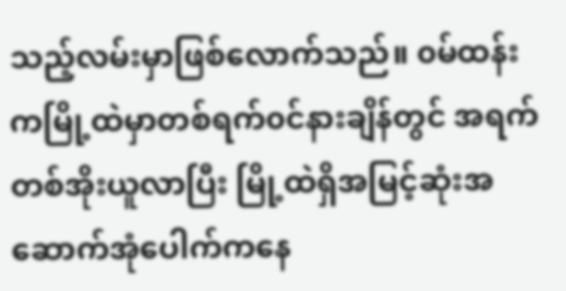သည့်လမ်းမှာဖြစ်လောက်သည်။ ၀မ်ထန်းကမြို့ထဲမှာတစ်ရက်၀င်နား‌ချိန်တွင် အရက်တစ်အိုးယူလာပြီး မြို့ထဲရှိအမြင့်ဆုံးအဆောက်အုံပေါက်ကနေ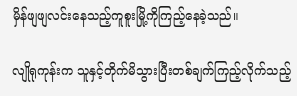မှိန်ဖျဖျလင်းနေသည့်ကူစူးမြို့ကိုကြည့်နေခဲ့သည်။

လျိုရုကုန်းက သူနှင့်တိုက်မိသွားပြီးတစ်ချက်ကြည့်လိုက်‌သည့်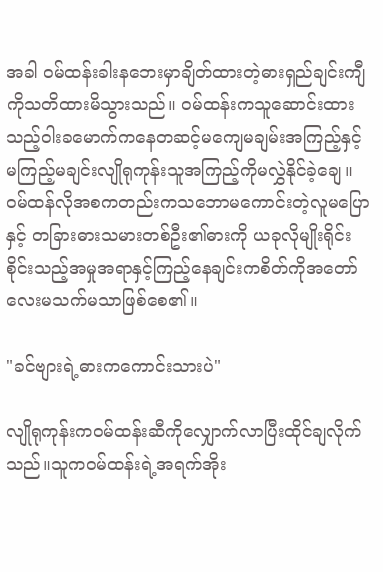အခါ ၀မ်ထန်းခါး‌နဘေးမှာချိတ်ထားတဲ့ဓားရှည်ချင်းကျီကိုသတိထားမိသွားသည်။ ၀မ်ထန်းကသူဆောင်းထားသည့်ဝါးခ‌မောက်ကနေတဆင့်မကျေမချမ်းအကြည့်နှင့်မကြည့်မချင်းလျိုရုကုန်းသူအကြည့်ကိုမလွှဲနိုင်ခဲ့ချေ။ ၀မ်ထန်လိုအစကတည်းကသဘောမကောင်းတဲ့လူမပြောနှင့် တခြားဓားသမားတစ်ဦး၏ဓားကို ယခုလိုမျိုးရိုင်းစိုင်းသည့်အမှုအရာနှင့်ကြည့်နေချင်းကစိတ်ကိုအတော်လေးမသက်မသာဖြစ်စေ၏။

"ခင်ဗျားရဲ့ဓားက‌ကောင်းသားပဲ"

လျိုရုကုန်းက၀မ်ထန်းဆီကိုလျှောက်လာပြီးထိုင်ချလိုက်သည်။သူက၀မ်ထန်းရဲ့အရက်အိုး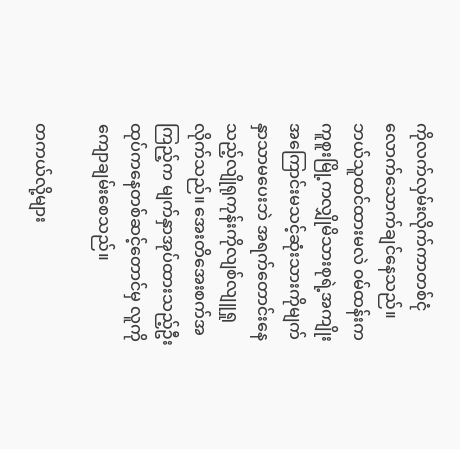ကိုလက်လှမ်းလိုက်ကာတစ်ငုံလောက်သောက်ချင်နေသည်။ ဘယ်သူထင်ထားမလဲ ၀မ်ထန်းက ကူစူးမြို့ကလျှိုမိသားစုရဲ့အကျိုးအကြောင်းမသင့်ဆုံးသားကိုမျက်နှာသာမပေးဘဲ အရက်တောင်းနေသည့်လျိုရုကုန်းကိုလျစ်လျူရှုလိုက်သည်။ အေးတိအေးစက်အကြည့်က မျက်နှာအုပ်ထားသည့်ဦးထုပ်ကနေတစ်ဆင့်တောင်မှ လူကိုကျောချမ်းစေသည်။

တကယ်လို့များ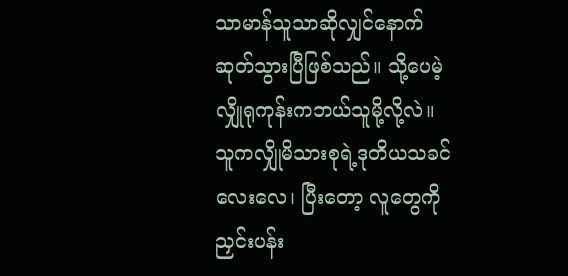သာမာန်သူသာဆိုလျှင်နောက်ဆုတ်သွားပြီဖြစ်သည်။ သို့ပေမဲ့လျှိုရုကုန်းကဘယ်သူမို့လို့လဲ။ သူကလျှိုမိသားစုရဲ့ဒုတိယသခင်လေးလေ၊ ပြီးတော့ လူတွေကိုညှင်းပန်း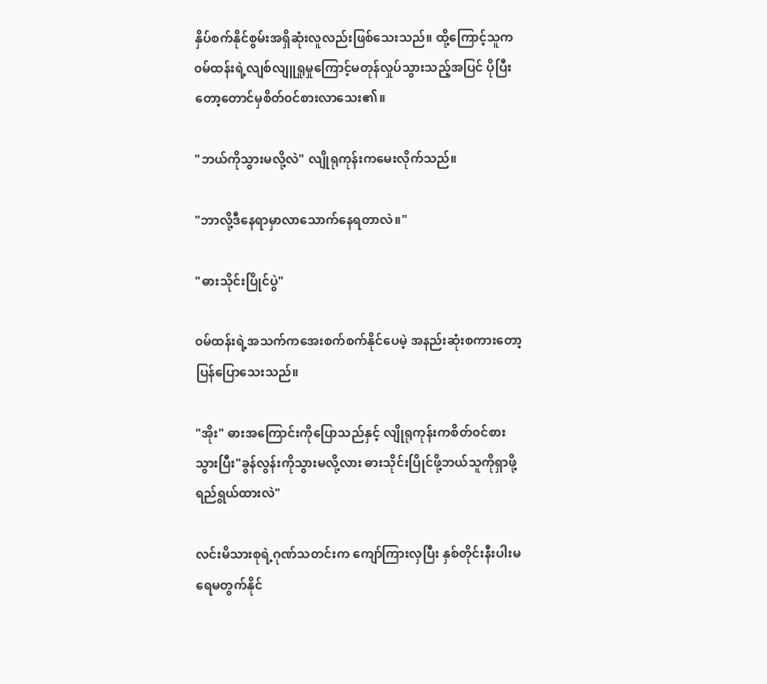နှိပ်စက်နိုင်စွမ်းအရှိဆုံးလူလည်းဖြစ်သေးသည်။ ထို့ကြောင့်သူက၀မ်ထန်းရဲ့လျစ်လျူရှုမှုကြောင့်မတုန်လှုပ်သွားသည့်အပြင် ပိုပြီးတော့တောင်မှစိတ်၀င်စားလာသေး၏။

"ဘယ်ကိုသွားမလို့လဲ" လျိုရုကုန်းကမေးလိုက်သည်။

"ဘာလို့ဒီနေရာမှာလာသောက်နေရတာလဲ။"

"ဓားသိုင်းပြိုင်ပွဲ"

၀မ်ထန်းရဲ့အသက်ကအေးစက်စက်နိုင်ပေမဲ့ အနည်းဆုံးစကားတော့ပြန်ပြောသေးသည်။

"အိုး" ဓားအကြောင်းကိုပြောသည်နှင့် လျိုရုကုန်းကစိတ်၀င်စားသွားပြီး"ခွန်လွန်းကိုသွားမလို့လား ဓားသိုင်းပြိုင်ဖို့ဘယ်သူကိုရှာဖို့ရည်ရွယ်ထားလဲ"

လင်းမိသားစုရဲ့ဂုဏ်သတင်းက ကျော်ကြားလှပြီး နှစ်တိုင်းနီးပါးမရေမတွက်နိုင်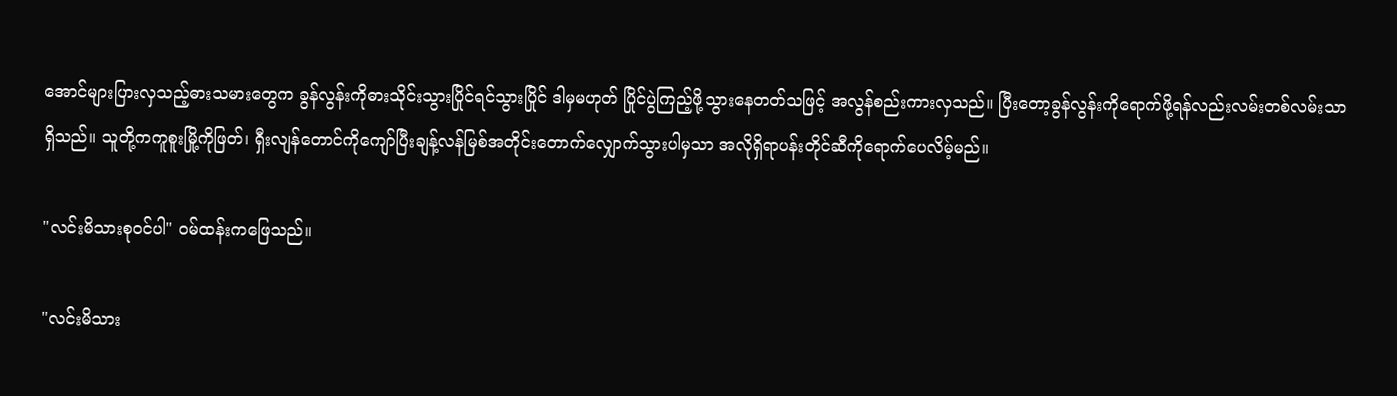အောင်များပြားလှသည့်ဓားသမားတွေက ခွန်လွန်းကိုဓားသိုင်းသွားပြိုင်ရင်သွားပြိုင် ဒါမှမဟုတ် ပြိုင်ပွဲကြည့်ဖို့သွားနေတတ်သဖြင့် အလွန်စည်းကားလှသည်။ ပြီးတော့ခွန်လွန်းကိုရောက်ဖို့ရန်လည်းလမ်းတစ်လမ်းသာရှိသည်။ သူတို့ကကူစူးမြို့ကိုဖြတ်၊ ရှီးလျန်တောင်ကိုကျော်ပြီးချန့်လန်မြစ်အတိုင်းတောက်လျှောက်သွားပါမှသာ အလိုရှိရာပန်းတိုင်ဆီကိုရောက်ပေလိမ့်မည်။

"လင်းမိသားစု၀င်ပါ" ၀မ်ထန်းကဖြေသည်။

"လင်းမိသား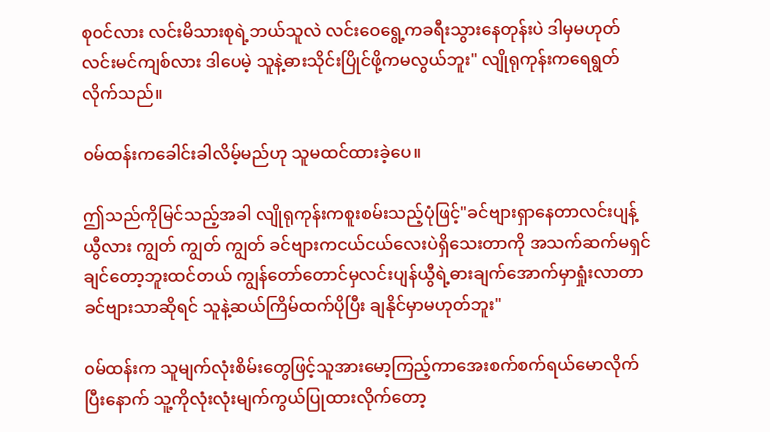စု၀င်လား လင်းမိသားစုရဲ့ဘယ်သူလဲ လင်းဝေရွေ့ကခရီးသွားနေတုန်းပဲ ဒါမှမဟုတ် လင်းမင်ကျစ်လား ဒါပေမဲ့ သူနဲ့ဓားသိုင်းပြိုင်ဖို့ကမလွယ်ဘူး" လျိုရုကုန်းကရေရွတ်လိုက်သည်။

၀မ်ထန်းကခေါင်းခါလိမ့်မည်ဟု သူမထင်ထားခဲ့ပေ။

ဤသည်ကိုမြင်သည့်အခါ လျိုရုကုန်းကစူးစမ်းသည့်ပုံဖြင့်"ခင်ဗျားရှာနေတာလင်းပျန့်ယွီလား ကျွတ် ကျွတ် ကျွတ် ခင်ဗျားကငယ်ငယ်လေးပဲရှိသေးတာကို အသက်ဆက်မရှင်ချင်တော့ဘူးထင်တယ် ကျွန်တော်တောင်မှလင်းပျန်ယွီရဲ့ဓားချက်အောက်မှာရှုံးလာတာ ခင်ဗျားသာဆိုရင် သူနဲ့ဆယ်ကြိမ်ထက်ပိုပြီး ချနိုင်မှာမဟုတ်ဘူး"

၀မ်ထန်းက သူမျက်လုံးစိမ်းတွေဖြင့်သူအားမော့ကြည့်ကာအေးစက်စက်ရယ်မောလိုက်ပြီးနောက် သူ့ကိုလုံးလုံးမျက်ကွယ်ပြုထားလိုက်တော့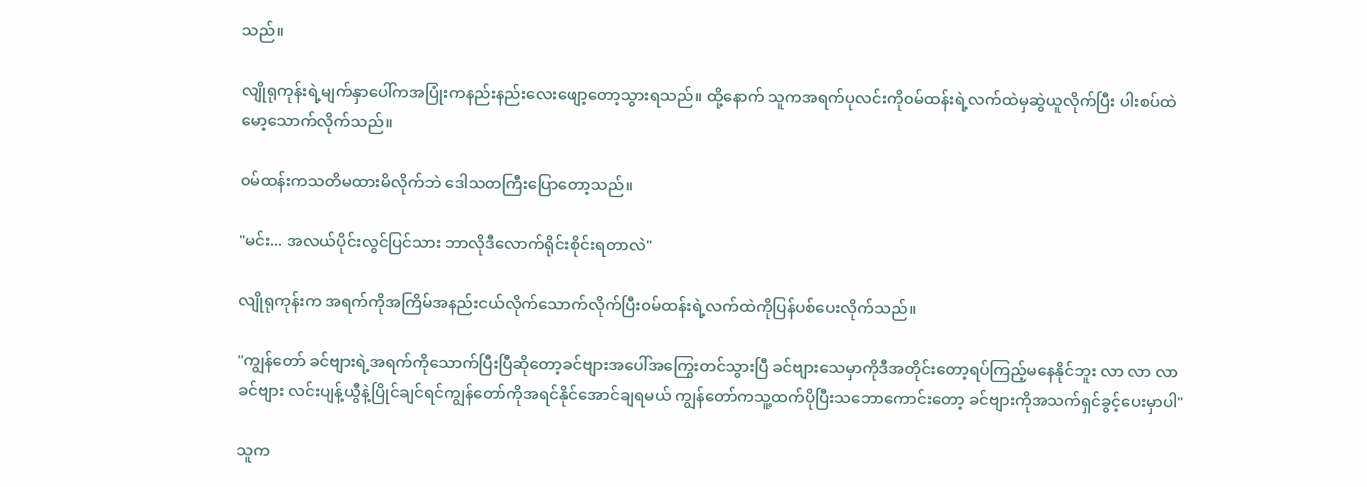သည်။

လျိုရုကုန်းရဲ့မျက်နှာပေါ်ကအပြုံးကနည်းနည်းလေးဖျော့တော့သွားရသည်။ ထို့နောက် သူကအရက်ပုလင်းကို၀မ်ထန်းရဲ့လက်ထဲမှဆွဲယူလိုက်ပြီး ပါးစပ်ထဲမော့သောက်လိုက်သည်။

၀မ်ထန်းကသတိမထားမိလိုက်ဘဲ ဒေါသတကြီးပြောတော့သည်။

"မင်း... အလယ်ပိုင်းလွင်ပြင်သား ဘာလိုဒီလောက်ရိုင်းစိုင်းရတာလဲ"

လျိုရုကုန်းက အရက်ကိုအကြိမ်အနည်းငယ်လိုက်သောက်လိုက်ပြီး၀မ်ထန်းရဲ့လက်ထဲကိုပြန်ပစ်ပေးလိုက်သည်။

"ကျွန်တော် ခင်ဗျားရဲ့အရက်ကိုသောက်ပြီးပြီဆိုတော့ခင်ဗျားအပေါ်အကြွေးတင်သွားပြီ ခင်ဗျားသေမှာကိုဒီအတိုင်းတော့ရပ်ကြည့်မနေနိုင်ဘူး လာ လာ လာ ခင်ဗျား လင်းပျန့်ယွီနဲ့ပြိုင်ချင်ရင်ကျွန်တော်ကိုအရင်နိုင်အောင်ချရမယ် ကျွန်တော်ကသူ့ထက်ပိုပြီး‌သဘောကောင်းတော့ ခင်ဗျားကိုအသက်ရှင်ခွင့်ပေးမှာပါ"

သူက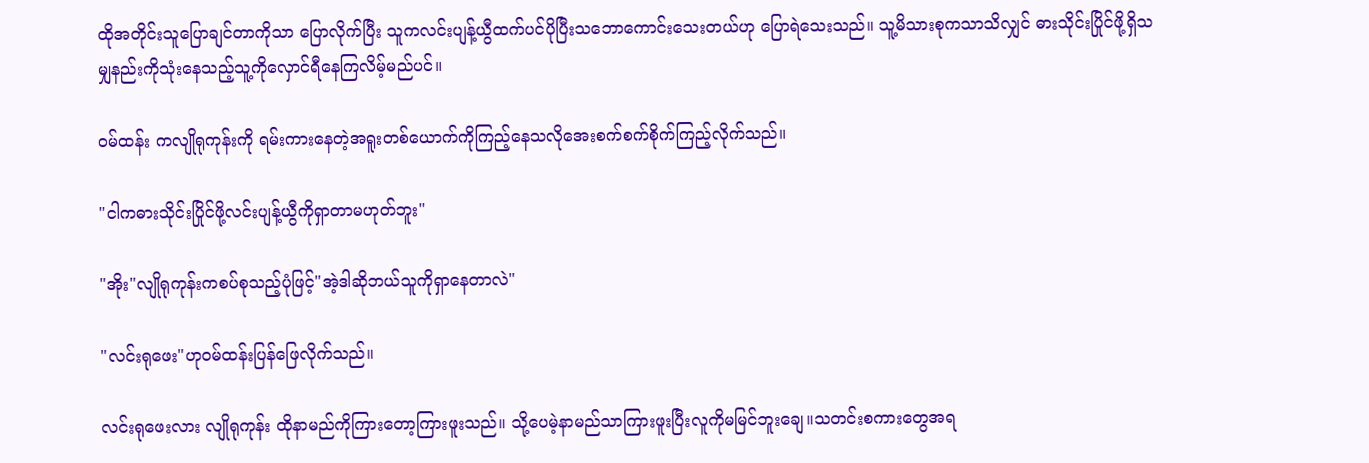ထိုအတိုင်းသူပြောချင်တာကိုသာ ပြောလိုက်ပြီး သူကလင်းပျန့်ယွီထက်ပင်ပိုပြီးသဘောကောင်းသေးတယ်ဟု ပြောရဲသေးသည်။ သူ့မိသားစုကသာသိလျှင် ဓားသိုင်းပြိုင်ဖို့ရှိသမျှနည်းကိုသုံးနေသည့်သူ့ကိုလှောင်ရီနေကြလိမ့်မည်ပင်။

၀မ်ထန်း ကလျိုရုကုန်းကို ရမ်းကားနေတဲ့အရူးတစ်ယောက်ကိုကြည့်နေသလိုအေးစက်စက်စိုက်ကြည့်လိုက်သည်။

"ငါကဓားသိုင်းပြိုင်ဖို့လင်းပျန့်ယွီကိုရှာတာမဟုတ်ဘူး"

"အိုး"လျိုရုကုန်းကစပ်စုသည့်ပုံဖြင့်"အဲ့ဒါဆိုဘယ်သူကိုရှာနေတာလဲ"

"လင်းရုဖေး"ဟု၀မ်ထန်းပြန်ဖြေလိုက်သည်။

လင်းရုဖေးလား လျိုရုကုန်း ထိုနာမည်ကိုကြားတော့ကြားဖူးသည်။ သို့ပေမဲ့နာမည်သာကြားဖူးပြီးလူကိုမမြင်ဘူးချေ။သတင်းစကားတွေအရ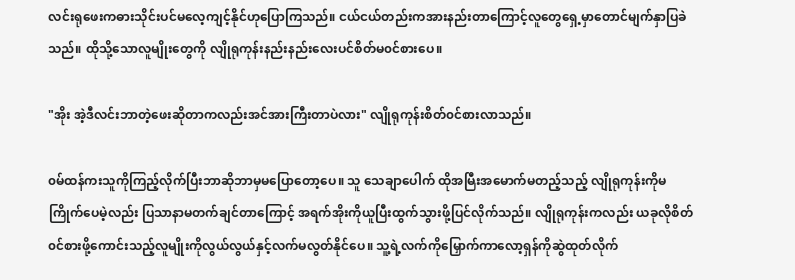လင်းရုဖေးကဓားသိုင်းပင်မလေ့ကျင့်နိုင်ဟုပြောကြသည်။ ငယ်ငယ်တည်းကအားနည်းတာကြောင့်လူတွေရှေ့မှာတောင်မျက်နှာပြခဲသည်။ ထိုသို့သောလူမျိုးတွေကို လျိုရုကုန်းနည်းနည်းလေးပင်စိတ်မ၀င်စားပေ။

"အိုး အဲ့ဒီလင်းဘာတဲ့ဖေးဆိုတာကလည်းအင်အားကြီးတာပဲလား" လျိုရုကုန်းစိတ်၀င်စားလာသည်။

၀မ်ထန်ကးသူကိုကြည့်လိုက်ပြီးဘာဆိုဘာမှမပြောတော့ပေ။ သူ သေချာပေါက် ထိုအမြီးအမောက်မတည့်သည့် လျိုရုကုန်းကိုမကြိုက်ပေမဲ့လည်း ပြသာနာမတက်ချင်တာကြောင့် အရက်အိုးကိုယူပြီးထွက်သွားဖို့ပြင်လိုက်သည်။ လျိုရုကုန်းကလည်း ယခုလိုစိတ်၀င်စားဖို့ကောင်းသည့်လူမျိုးကိုလွယ်လွယ်နှင့်လက်မလွတ်နိုင်ပေ။ သူ့ရဲ့လက်ကိုမြှောက်ကာလော့ရှန်ကိုဆွဲထုတ်လိုက်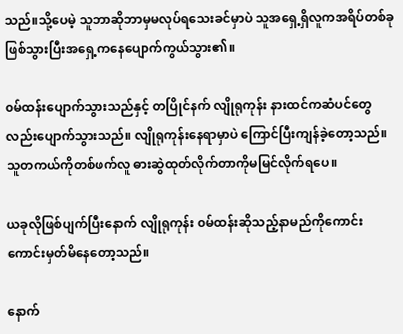သည်။သို့ပေမဲ့ သူဘာဆိုဘာမှမလုပ်ရသေးခင်မှာပဲ သူအရှေ့ရှိလူကအရိပ်တစ်ခုဖြစ်သွားပြီးအရှေ့ကနေပျောက်ကွယ်သွား၏။

၀မ်ထန်းပျောက်သွားသည်နှင့် တပြိုင်နက် လျိုရုကုန်း နားထင်ကဆံပင်တွေလည်းပျောက်သွားသည်။ လျိုရုကုန်းနေရာမှာပဲ ကြောင်ပြီးကျန်ခဲ့တော့သည်။ သူတကယ်ကိုတစ်ဖက်လူ ဓားဆွဲထုတ်လိုက်တာကိုမမြင်လိုက်ရပေ။

ယခုလိုဖြစ်ပျက်ပြီးနောက် လျိုရုကုန်း ၀မ်ထန်းဆိုသည့်နာမည်ကိုကောင်းကောင်းမှတ်မိနေတော့သည်။

နောက်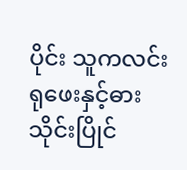ပိုင်း သူကလင်းရုဖေးနှင့်ဓားသိုင်းပြိုင်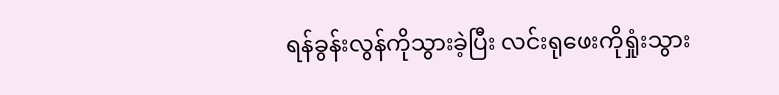ရန်ခွန်းလွန်ကိုသွားခဲ့ပြီး လင်းရုဖေးကိုရှုံးသွား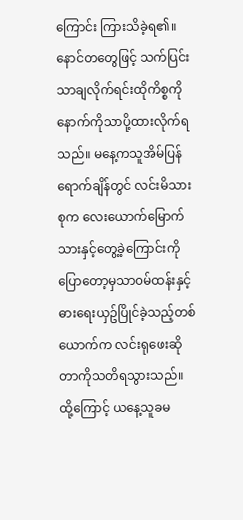ကြောင်း ကြားသိခဲ့ရ၏။ နောင်တတွေဖြင့် သက်ပြင်းသာချလိုက်ရင်းထိုကိစ္စကိုနောက်ကိုသာပို့ထားလိုက်ရသည်။ မနေ့ကသူအိမ်ပြန်ရောက်ချိန်တွင် လင်းမိသားစုက လေးယောက်မြောက်သားနှင့်တွေ့ခဲ့ကြောင်းကိုပြောတော့မှသာ၀မ်ထန်းနှင့်ဓားရေးယှဥ်ပြိုင်ခဲ့သည့်တစ်ယောက်က လင်းရုဖေးဆိုတာကိုသတိရသွားသည်။ ထို့ကြောင့် ယနေ့သူခမ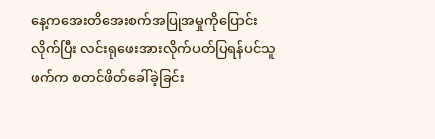နေ့ကအေးတိအေးစက်အပြုအမှုကိုပြောင်းလိုက်ပြီး လင်းရုဖေးအားလိုက်ပတ်ပြရန်ပင်သူဖက်က စတင်ဖိတ်ခေါ်ခဲ့ခြင်း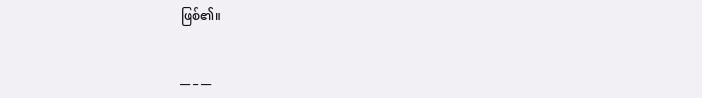ဖြစ်၏။


__ _ __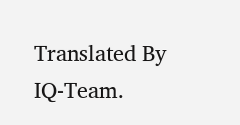Translated By IQ-Team.